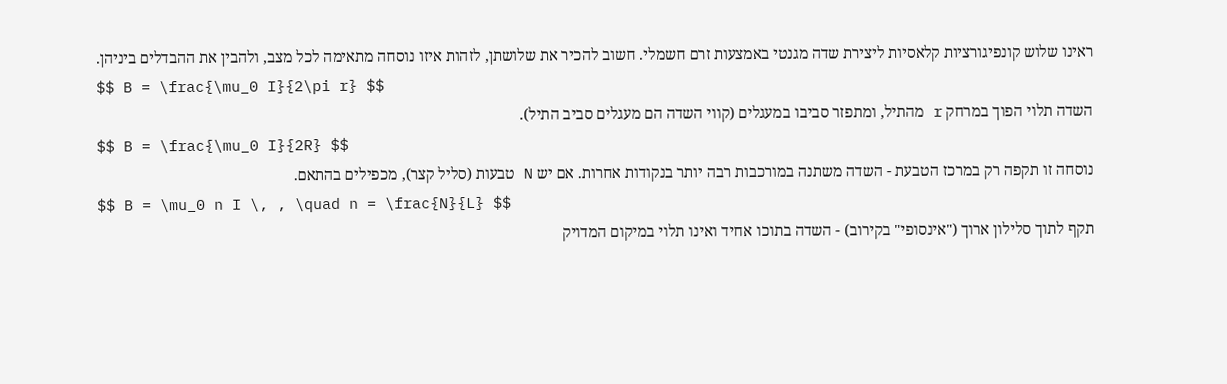ראינו שלוש קונפיגורציות קלאסיות ליצירת שדה מגנטי באמצעות זרם חשמלי. חשוב להכיר את שלושתן, לזהות איזו נוסחה מתאימה לכל מצב, ולהבין את ההבדלים ביניהן.
$$ B = \frac{\mu_0 I}{2\pi r} $$
השדה תלוי הפוך במרחק r מהתיל, ומתפזר סביבו במעגלים (קווי השדה הם מעגלים סביב התיל).
$$ B = \frac{\mu_0 I}{2R} $$
נוסחה זו תקפה רק במרכז הטבעת - השדה משתנה במורכבות רבה יותר בנקודות אחרות. אם יש N טבעות (סליל קצר), מכפילים בהתאם.
$$ B = \mu_0 n I \, , \quad n = \frac{N}{L} $$
תקף לתוך סלילון ארוך ("אינסופי" בקירוב) - השדה בתוכו אחיד ואינו תלוי במיקום המדויק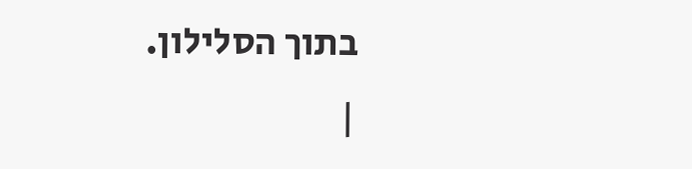בתוך הסלילון.
|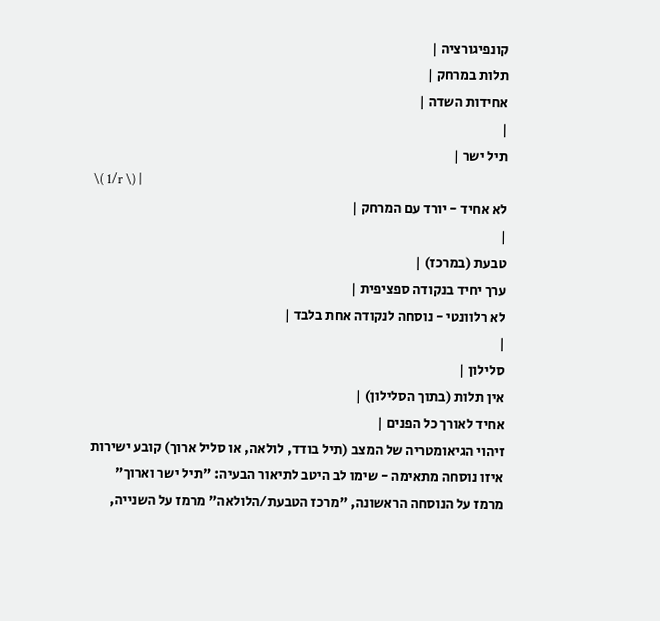קונפיגורציה |
תלות במרחק |
אחידות השדה |
|
תיל ישר |
\( 1/r \) |
לא אחיד - יורד עם המרחק |
|
טבעת (במרכז) |
ערך יחיד בנקודה ספציפית |
לא רלוונטי - נוסחה לנקודה אחת בלבד |
|
סלילון |
אין תלות (בתוך הסלילון) |
אחיד לאורך כל הפנים |
זיהוי הגיאומטריה של המצב (תיל בודד, לולאה, או סליל ארוך) קובע ישירות איזו נוסחה מתאימה - שימו לב היטב לתיאור הבעיה: "תיל ישר וארוך" מרמז על הנוסחה הראשונה, "מרכז הטבעת/הלולאה" מרמז על השנייה,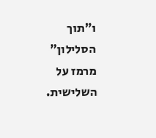ו"תוך הסלילון" מרמז על השלישית.